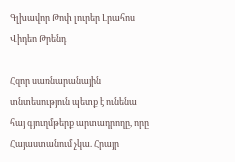Գլխավոր Թոփ լուրեր Լրահոս Վիդեո Թրենդ

Հզոր սառնարանային տնտեսություն պետք է ունենա հայ գյուղմթերք արտադրողը, որը Հայաստանում չկա. Հրայր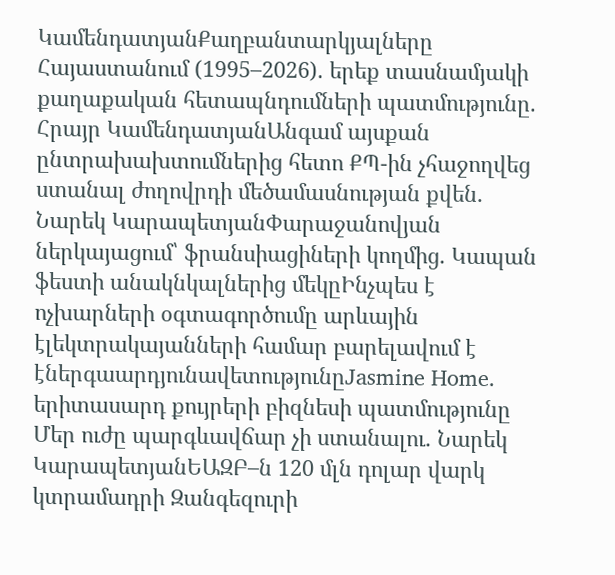ԿամենդատյանՔաղբանտարկյալները Հայաստանում (1995–2026). երեք տասնամյակի քաղաքական հետապնդումների պատմությունը. Հրայր ԿամենդատյանԱնգամ այսքան ընտրախախտումներից հետո ՔՊ-ին չհաջողվեց ստանալ ժողովրդի մեծամասնության քվեն․ Նարեկ ԿարապետյանՓարաջանովյան ներկայացում՝ ֆրանսիացիների կողմից․ Կապան ֆեստի անակնկալներից մեկըԻնչպես է ոչխարների օգտագործումը արևային էլեկտրակայանների համար բարելավում է էներգաարդյունավետությունըJasmine Home. երիտասարդ քույրերի բիզնեսի պատմությունը Մեր ուժը պարգևավճար չի ստանալու․ Նարեկ ԿարապետյանԵԱԶԲ–ն 120 մլն դոլար վարկ կտրամադրի Զանգեզուրի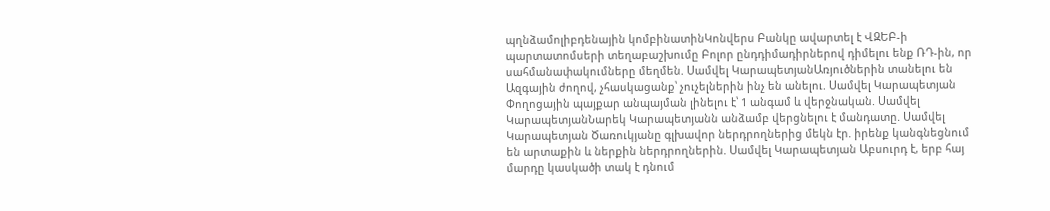պղնձամոլիբդենային կոմբինատինԿոնվերս Բանկը ավարտել է ՎԶԵԲ-ի պարտատոմսերի տեղաբաշխումը Բոլոր ընդդիմադիրներով դիմելու ենք ՌԴ-ին, որ սահմանափակումները մեղմեն. Սամվել ԿարապետյանԱռյուծներին տանելու են Ազգային ժողով, չհասկացանք՝ չուչելներին ինչ են անելու. Սամվել Կարապետյան Փողոցային պայքար անպայման լինելու է՝ 1 անգամ և վերջնական. Սամվել ԿարապետյանՆարեկ Կարապետյանն անձամբ վերցնելու է մանդատը. Սամվել Կարապետյան Ծառուկյանը գլխավոր ներդրողներից մեկն էր. իրենք կանգնեցնում են արտաքին և ներքին ներդրողներին. Սամվել Կարապետյան Աբսուրդ է, երբ հայ մարդը կասկածի տակ է դնում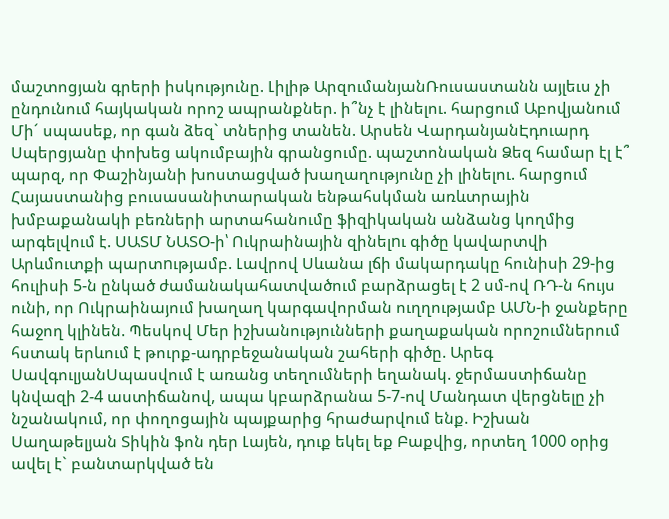մաշտոցյան գրերի իսկությունը. Լիլիթ ԱրզումանյանՌուսաստանն այլեւս չի ընդունում հայկական որոշ ապրանքներ. ի՞նչ է լինելու. հարցում Աբովյանում Մի´ սպասեք, որ գան ձեզ` տներից տանեն. Արսեն ՎարդանյանԷդուարդ Սպերցյանը փոխեց ակումբային գրանցումը. պաշտոնական Ձեզ համար էլ է՞ պարզ, որ Փաշինյանի խոստացված խաղաղությունը չի լինելու. հարցում Հայաստանից բուսասանիտարական ենթահսկման առևտրային խմբաքանակի բեռների արտահանումը ֆիզիկական անձանց կողմից արգելվում է. ՍԱՏՄ ՆԱՏՕ-ի՝ Ուկրաինային զինելnւ գիծը կավարտվի Արևմուտքի պարտnւթյամբ. Լավրով Սևանա լճի մակարդակը հունիսի 29-ից հուլիսի 5-ն ընկած ժամանակահատվածում բարձրացել է 2 սմ-ով ՌԴ-ն հույս ունի, որ Ուկրաինայում խաղաղ կարգավորման ուղղությամբ ԱՄՆ-ի ջանքերը հաջող կլինեն. Պեսկով Մեր իշխանությունների քաղաքական որոշումներում հստակ երևում է թուրք-ադրբեջանական շահերի գիծը. Արեգ ՍավգուլյանՍպասվում է առանց տեղումների եղանակ. ջերմաստիճանը կնվազի 2-4 աստիճանով, ապա կբարձրանա 5-7-ով Մանդատ վերցնելը չի նշանակում, որ փողոցային պայքարից հրաժարվում ենք. Իշխան Սաղաթելյան Տիկին ֆոն դեր Լայեն, դուք եկել եք Բաքվից, որտեղ 1000 օրից ավել է` բանտարկված են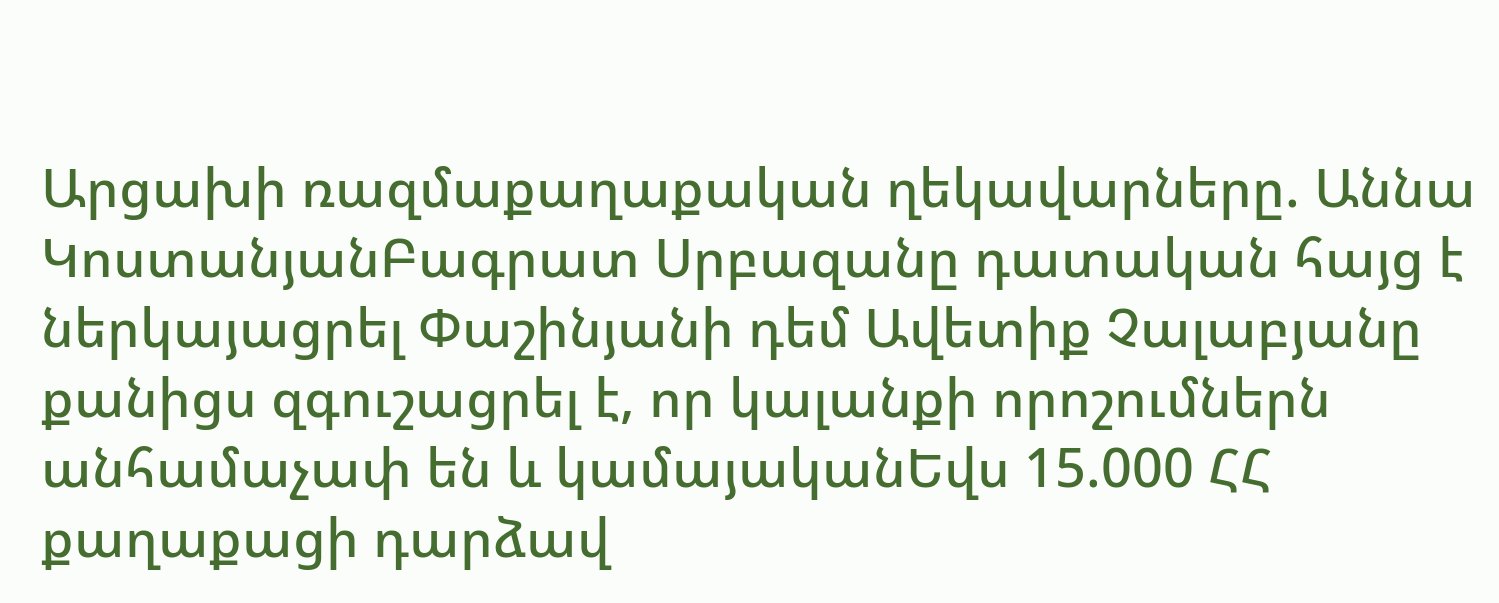Արցախի ռազմաքաղաքական ղեկավարները. Աննա ԿոստանյանԲագրատ Սրբազանը դատական հայց է ներկայացրել Փաշինյանի դեմ Ավետիք Չալաբյանը քանիցս զգուշացրել է, որ կալանքի որոշումներն անհամաչափ են և կամայականԵվս 15.000 ՀՀ քաղաքացի դարձավ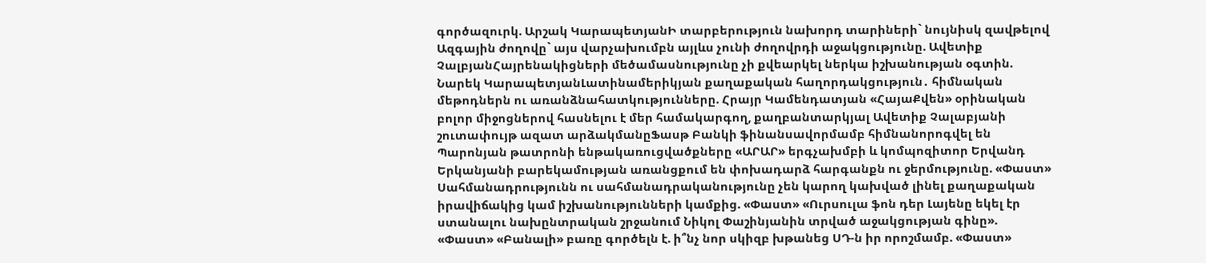գործազուրկ. Արշակ ԿարապետյանԻ տարբերություն նախորդ տարիների` նույնիսկ զավթելով Ազգային ժողովը` այս վարչախումբն այլևս չունի ժողովրդի աջակցությունը. Ավետիք ՉալբյանՀայրենակիցների մեծամասնությունը չի քվեարկել ներկա իշխանության օգտին. Նարեկ ԿարապետյանԼատինամերիկյան քաղաքական հաղորդակցություն․ հիմնական մեթոդներն ու առանձնահատկությունները. Հրայր Կամենդատյան «ՀայաՔվեն» օրինական բոլոր միջոցներով հասնելու է մեր համակարգող, քաղբանտարկյալ Ավետիք Չալաբյանի շուտափույթ ազատ արձակմանըՖասթ Բանկի ֆինանսավորմամբ հիմնանորոգվել են Պարոնյան թատրոնի ենթակառուցվածքները «ԱՐԱՐ» երգչախմբի և կոմպոզիտոր Երվանդ Երկանյանի բարեկամության առանցքում են փոխադարձ հարգանքն ու ջերմությունը. «Փաստ» Սահմանադրությունն ու սահմանադրականությունը չեն կարող կախված լինել քաղաքական իրավիճակից կամ իշխանությունների կամքից. «Փաստ» «Ուրսուլա ֆոն դեր Լայենը եկել էր ստանալու նախընտրական շրջանում Նիկոլ Փաշինյանին տրված աջակցության գինը». «Փաստ» «Բանալի» բառը գործելն է. ի՞նչ նոր սկիզբ խթանեց ՍԴ-ն իր որոշմամբ. «Փաստ»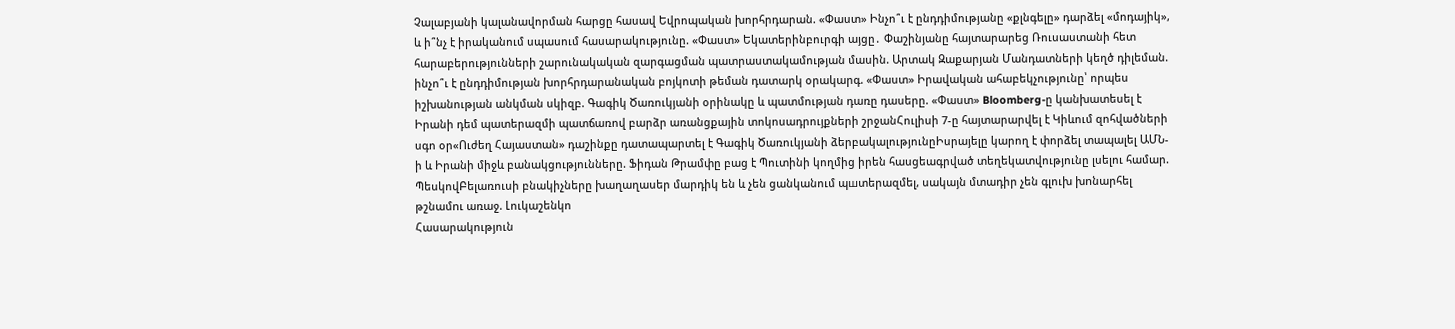Չալաբյանի կալանավորման հարցը հասավ Եվրոպական խորհրդարան. «Փաստ» Ինչո՞ւ է ընդդիմությանը «քլնգելը» դարձել «մոդայիկ», և ի՞նչ է իրականում սպասում հասարակությունը. «Փաստ» Եկատերինբուրգի այցը․ Փաշինյանը հայտարարեց Ռուսաստանի հետ հարաբերությունների շարունակական զարգացման պատրաստակամության մասին. Արտակ Զաքարյան Մանդատների կեղծ դիլեման. ինչո՞ւ է ընդդիմության խորհրդարանական բոյկոտի թեման դատարկ օրակարգ. «Փաստ» Իրավական ահաբեկչությունը՝ որպես իշխանության անկման սկիզբ. Գագիկ Ծառուկյանի օրինակը և պատմության դառը դասերը. «Փաստ» Bloomberg-ը կանխատեսել է Իրանի դեմ պատերազմի պատճառով բարձր առանցքային տոկոսադրույքների շրջանՀուլիսի 7-ը հայտարարվել է Կիևում զոհվածների սգո օր«Ուժեղ Հայաստան» դաշինքը դատապարտել է Գագիկ Ծառուկյանի ձերբակալությունըԻսրայելը կարող է փորձել տապալել ԱՄՆ-ի և Իրանի միջև բանակցությունները. Ֆիդան Թրամփը բաց է Պուտինի կողմից իրեն հասցեագրված տեղեկատվությունը լսելու համար. ՊեսկովԲելառուսի բնակիչները խաղաղասեր մարդիկ են և չեն ցանկանում պшտերազմել, սակայն մտադիր չեն գլուխ խnնարհել թշնամnւ առաջ. Լուկաշենկո
Հասարակություն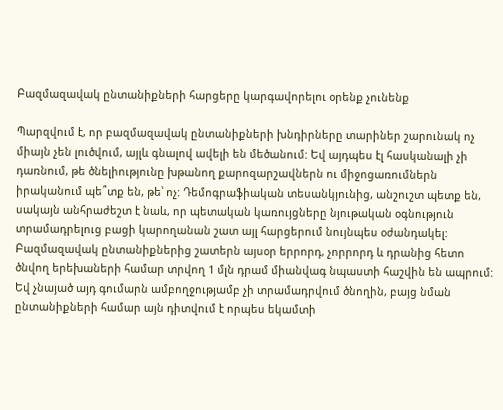Բազմազավակ ընտանիքների հարցերը կարգավորելու օրենք չունենք

Պարզվում է, որ բազմազավակ ընտանիքների խնդիրները տարիներ շարունակ ոչ միայն չեն լուծվում, այլև գնալով ավելի են մեծանում: Եվ այդպես էլ հասկանալի չի դառնում, թե ծնելիությունը խթանող քարոզարշավներն ու միջոցառումներն իրականում պե՞տք են, թե՝ ոչ: Դեմոգրաֆիական տեսանկյունից, անշուշտ պետք են, սակայն անհրաժեշտ է նաև, որ պետական կառույցները նյութական օգնություն տրամադրելուց բացի կարողանան շատ այլ հարցերում նույնպես օժանդակել: Բազմազավակ ընտանիքներից շատերն այսօր երրորդ, չորրորդ և դրանից հետո ծնվող երեխաների համար տրվող 1 մլն դրամ միանվագ նպաստի հաշվին են ապրում: Եվ չնայած այդ գումարն ամբողջությամբ չի տրամադրվում ծնողին, բայց նման ընտանիքների համար այն դիտվում է որպես եկամտի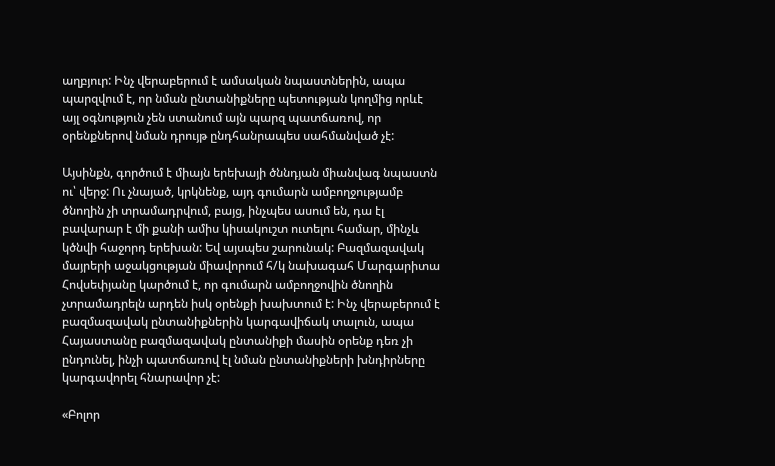աղբյուր: Ինչ վերաբերում է ամսական նպաստներին, ապա պարզվում է, որ նման ընտանիքները պետության կողմից որևէ այլ օգնություն չեն ստանում այն պարզ պատճառով, որ օրենքներով նման դրույթ ընդհանրապես սահմանված չէ:

Այսինքն, գործում է միայն երեխայի ծննդյան միանվագ նպաստն ու՝ վերջ: Ու չնայած, կրկնենք, այդ գումարն ամբողջությամբ ծնողին չի տրամադրվում, բայց, ինչպես ասում են, դա էլ բավարար է մի քանի ամիս կիսակուշտ ուտելու համար, մինչև կծնվի հաջորդ երեխան: Եվ այսպես շարունակ: Բազմազավակ մայրերի աջակցության միավորում հ/կ նախագահ Մարգարիտա Հովսեփյանը կարծում է, որ գումարն ամբողջովին ծնողին չտրամադրելն արդեն իսկ օրենքի խախտում է: Ինչ վերաբերում է բազմազավակ ընտանիքներին կարգավիճակ տալուն, ապա Հայաստանը բազմազավակ ընտանիքի մասին օրենք դեռ չի ընդունել, ինչի պատճառով էլ նման ընտանիքների խնդիրները կարգավորել հնարավոր չէ:

«Բոլոր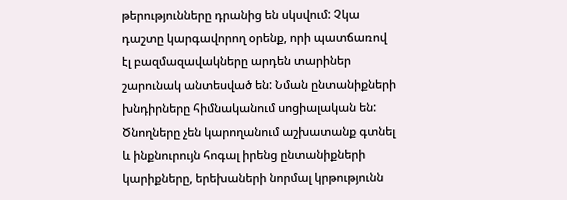թերությունները դրանից են սկսվում: Չկա դաշտը կարգավորող օրենք, որի պատճառով էլ բազմազավակները արդեն տարիներ շարունակ անտեսված են: Նման ընտանիքների խնդիրները հիմնականում սոցիալական են: Ծնողները չեն կարողանում աշխատանք գտնել և ինքնուրույն հոգալ իրենց ընտանիքների կարիքները, երեխաների նորմալ կրթությունն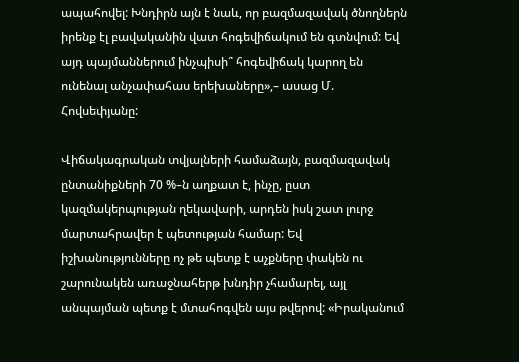ապահովել: Խնդիրն այն է նաև, որ բազմազավակ ծնողներն իրենք էլ բավականին վատ հոգեվիճակում են գտնվում: Եվ այդ պայմաններում ինչպիսի՞ հոգեվիճակ կարող են ունենալ անչափահաս երեխաները»,– ասաց Մ. Հովսեփյանը:

Վիճակագրական տվյալների համաձայն, բազմազավակ ընտանիքների 70 %–ն աղքատ է, ինչը, ըստ կազմակերպության ղեկավարի, արդեն իսկ շատ լուրջ մարտահրավեր է պետության համար: Եվ իշխանությունները ոչ թե պետք է աչքները փակեն ու շարունակեն առաջնահերթ խնդիր չհամարել, այլ անպայման պետք է մտահոգվեն այս թվերով: «Իրականում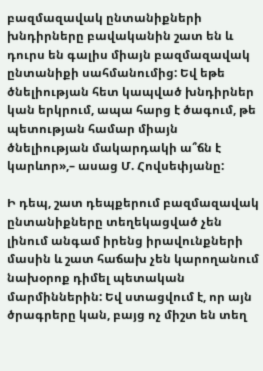բազմազավակ ընտանիքների խնդիրները բավականին շատ են և դուրս են գալիս միայն բազմազավակ ընտանիքի սահմանումից: Եվ եթե ծնելիության հետ կապված խնդիրներ կան երկրում, ապա հարց է ծագում, թե պետության համար միայն ծնելիության մակարդակի ա՞ճն է կարևոր»,– ասաց Մ. Հովսեփյանը:

Ի դեպ, շատ դեպքերում բազմազավակ ընտանիքները տեղեկացված չեն լինում անգամ իրենց իրավունքների մասին և շատ հաճախ չեն կարողանում նախօրոք դիմել պետական մարմիններին: Եվ ստացվում է, որ այն ծրագրերը կան, բայց ոչ միշտ են տեղ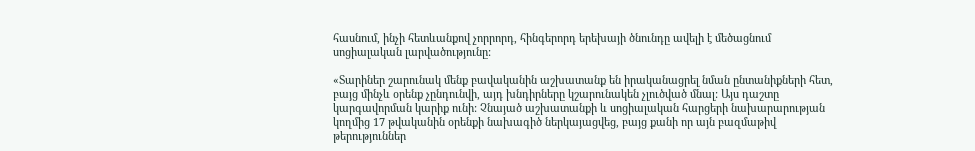հասնում, ինչի հետևանքով չորրորդ, հինգերորդ երեխայի ծնունդը ավելի է մեծացնում սոցիալական լարվածությունը:

«Տարիներ շարունակ մենք բավականին աշխատանք են իրականացրել նման ընտանիքների հետ, բայց մինչև օրենք չընդունվի, այդ խնդիրները կշարունակեն չլուծված մնալ: Այս դաշտը կարգավորման կարիք ունի: Չնայած աշխատանքի և սոցիալական հարցերի նախարարության կողմից 17 թվականին օրենքի նախագիծ ներկայացվեց, բայց քանի որ այն բազմաթիվ թերություններ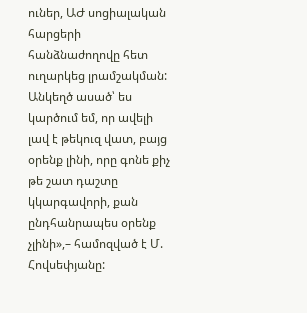ուներ, ԱԺ սոցիալական հարցերի հանձնաժողովը հետ ուղարկեց լրամշակման: Անկեղծ ասած՝ ես կարծում եմ, որ ավելի լավ է թեկուզ վատ, բայց օրենք լինի, որը գոնե քիչ թե շատ դաշտը կկարգավորի, քան ընդհանրապես օրենք չլինի»,– համոզված է Մ. Հովսեփյանը: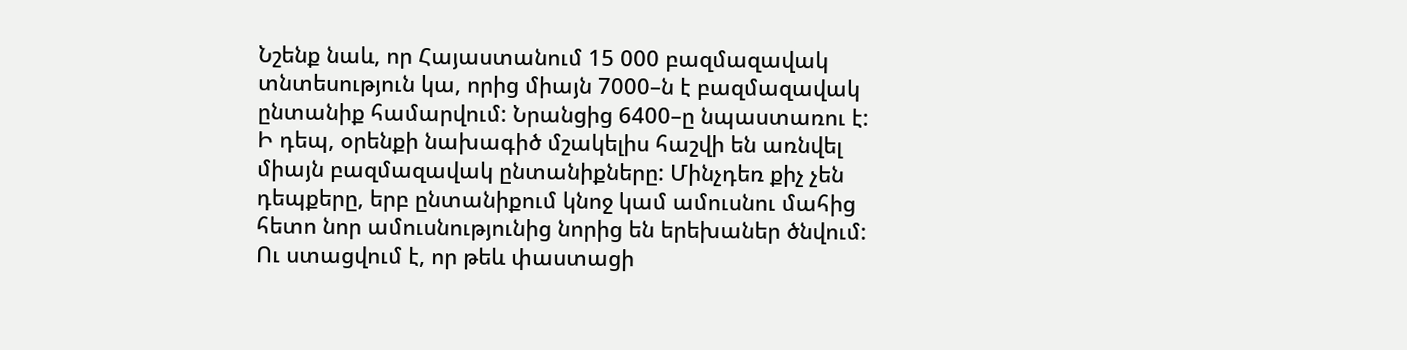Նշենք նաև, որ Հայաստանում 15 000 բազմազավակ տնտեսություն կա, որից միայն 7000–ն է բազմազավակ ընտանիք համարվում: Նրանցից 6400–ը նպաստառու է: Ի դեպ, օրենքի նախագիծ մշակելիս հաշվի են առնվել միայն բազմազավակ ընտանիքները: Մինչդեռ քիչ չեն դեպքերը, երբ ընտանիքում կնոջ կամ ամուսնու մահից հետո նոր ամուսնությունից նորից են երեխաներ ծնվում: Ու ստացվում է, որ թեև փաստացի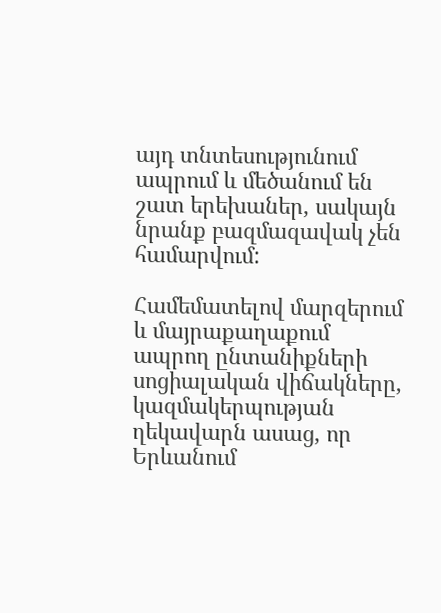այդ տնտեսությունում ապրում և մեծանում են շատ երեխաներ, սակայն նրանք բազմազավակ չեն համարվում:

Համեմատելով մարզերում և մայրաքաղաքում ապրող ընտանիքների սոցիալական վիճակները, կազմակերպության ղեկավարն ասաց, որ Երևանում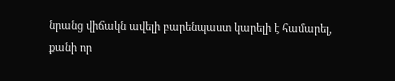նրանց վիճակն ավելի բարենպաստ կարելի է համարել, քանի որ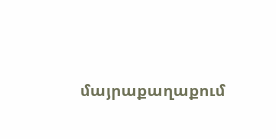մայրաքաղաքում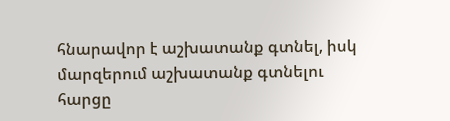հնարավոր է աշխատանք գտնել, իսկ մարզերում աշխատանք գտնելու հարցը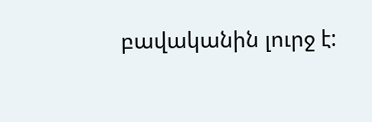բավականին լուրջ է: